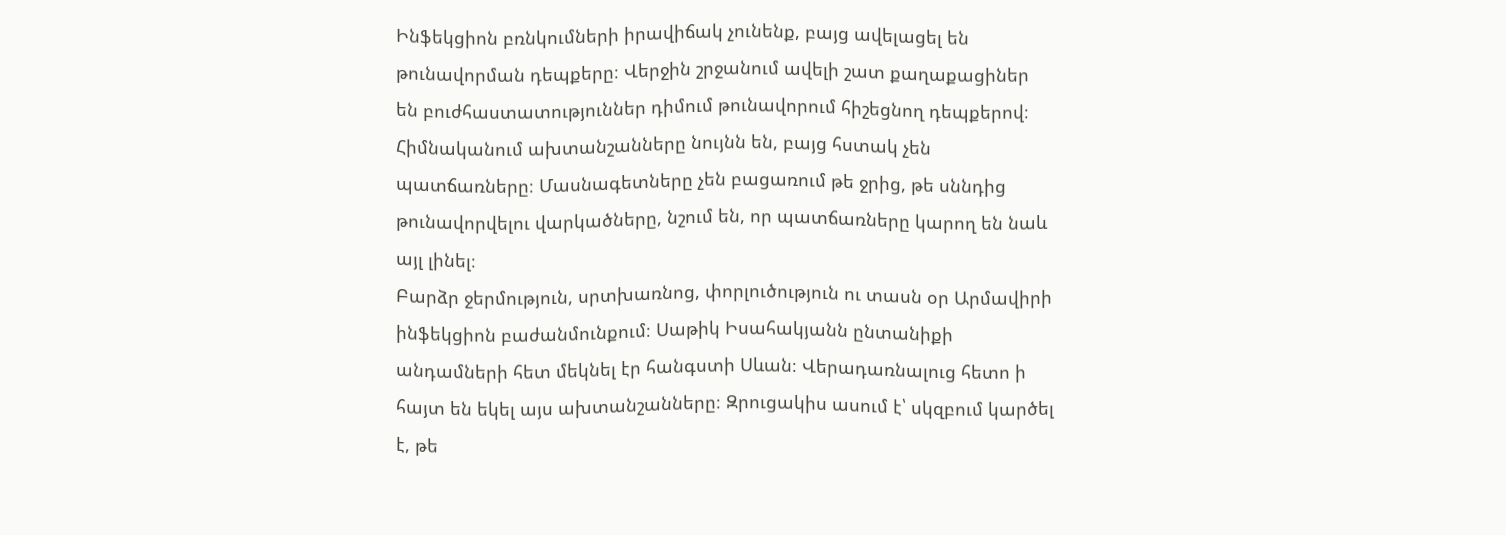Ինֆեկցիոն բռնկումների իրավիճակ չունենք, բայց ավելացել են թունավորման դեպքերը։ Վերջին շրջանում ավելի շատ քաղաքացիներ են բուժհաստատություններ դիմում թունավորում հիշեցնող դեպքերով։ Հիմնականում ախտանշանները նույնն են, բայց հստակ չեն պատճառները։ Մասնագետները չեն բացառում թե ջրից, թե սննդից թունավորվելու վարկածները, նշում են, որ պատճառները կարող են նաև այլ լինել։
Բարձր ջերմություն, սրտխառնոց, փորլուծություն ու տասն օր Արմավիրի ինֆեկցիոն բաժանմունքում։ Սաթիկ Իսահակյանն ընտանիքի անդամների հետ մեկնել էր հանգստի Սևան։ Վերադառնալուց հետո ի հայտ են եկել այս ախտանշանները։ Զրուցակիս ասում է՝ սկզբում կարծել է, թե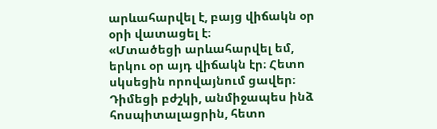արևահարվել է, բայց վիճակն օր օրի վատացել է։
«Մտածեցի արևահարվել եմ, երկու օր այդ վիճակն էր։ Հետո սկսեցին որովայնում ցավեր։ Դիմեցի բժշկի, անմիջապես ինձ հոսպիտալացրին, հետո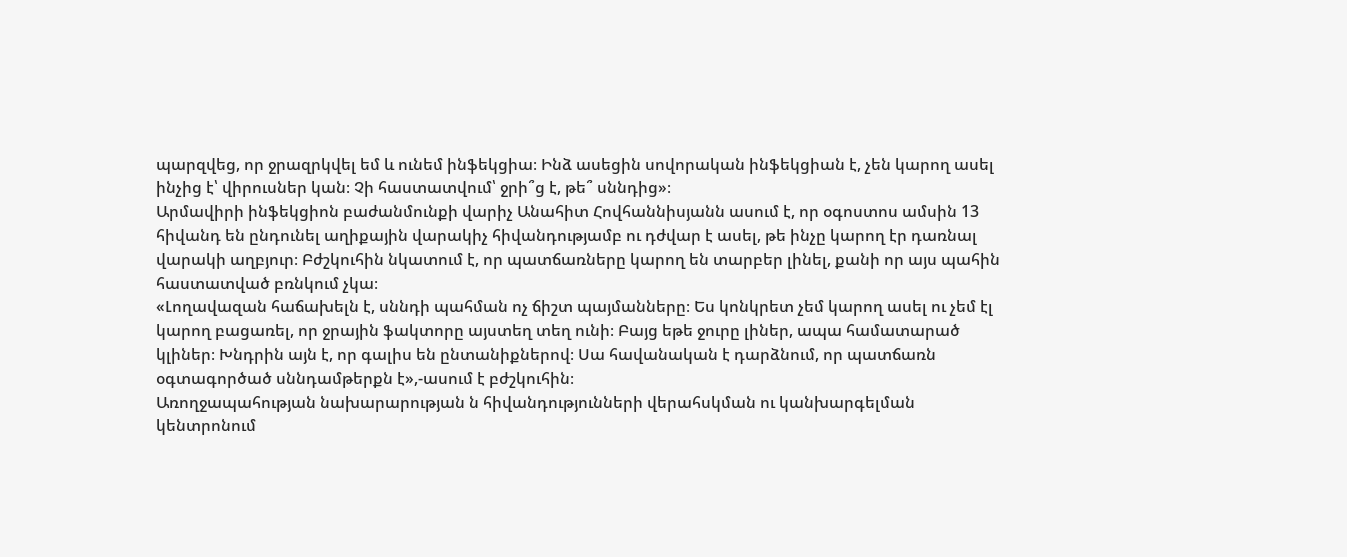պարզվեց, որ ջրազրկվել եմ և ունեմ ինֆեկցիա։ Ինձ ասեցին սովորական ինֆեկցիան է, չեն կարող ասել ինչից է՝ վիրուսներ կան։ Չի հաստատվում՝ ջրի՞ց է, թե՞ սննդից»։
Արմավիրի ինֆեկցիոն բաժանմունքի վարիչ Անահիտ Հովհաննիսյանն ասում է, որ օգոստոս ամսին 13 հիվանդ են ընդունել աղիքային վարակիչ հիվանդությամբ ու դժվար է ասել, թե ինչը կարող էր դառնալ վարակի աղբյուր։ Բժշկուհին նկատում է, որ պատճառները կարող են տարբեր լինել, քանի որ այս պահին հաստատված բռնկում չկա։
«Լողավազան հաճախելն է, սննդի պահման ոչ ճիշտ պայմանները։ Ես կոնկրետ չեմ կարող ասել ու չեմ էլ կարող բացառել, որ ջրային ֆակտորը այստեղ տեղ ունի։ Բայց եթե ջուրը լիներ, ապա համատարած կլիներ։ Խնդրին այն է, որ գալիս են ընտանիքներով։ Սա հավանական է դարձնում, որ պատճառն օգտագործած սննդամթերքն է»,-ասում է բժշկուհին։
Առողջապահության նախարարության ն հիվանդությունների վերահսկման ու կանխարգելման կենտրոնում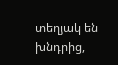տեղյակ են խնդրից,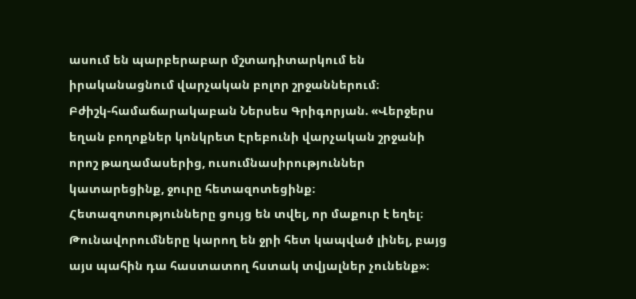ասում են պարբերաբար մշտադիտարկում են իրականացնում վարչական բոլոր շրջաններում։
Բժիշկ-համաճարակաբան Ներսես Գրիգորյան. «Վերջերս եղան բողոքներ կոնկրետ Էրեբունի վարչական շրջանի որոշ թաղամասերից, ուսումնասիրություններ կատարեցինք, ջուրը հետազոտեցինք։ Հետազոտությունները ցույց են տվել, որ մաքուր է եղել։ Թունավորումները կարող են ջրի հետ կապված լինել, բայց այս պահին դա հաստատող հստակ տվյալներ չունենք»։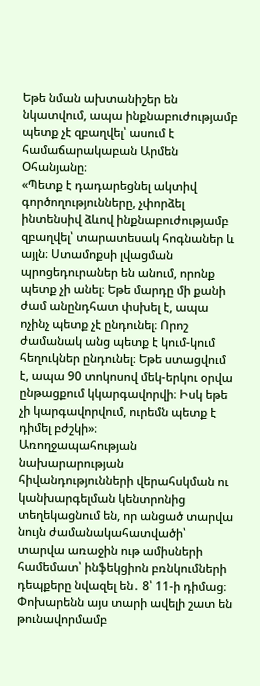Եթե նման ախտանիշեր են նկատվում, ապա ինքնաբուժությամբ պետք չէ զբաղվել՝ ասում է համաճարակաբան Արմեն Օհանյանը։
«Պետք է դադարեցնել ակտիվ գործողությունները, չփորձել ինտենսիվ ձևով ինքնաբուժությամբ զբաղվել՝ տարատեսակ հոգնաներ և այլն։ Ստամոքսի լվացման պրոցեդուրաներ են անում, որոնք պետք չի անել։ Եթե մարդը մի քանի ժամ անընդհատ փսխել է, ապա ոչինչ պետք չէ ընդունել։ Որոշ ժամանակ անց պետք է կում-կում հեղուկներ ընդունել։ Եթե ստացվում է, ապա 90 տոկոսով մեկ-երկու օրվա ընթացքում կկարգավորվի։ Իսկ եթե չի կարգավորվում, ուրեմն պետք է դիմել բժշկի»։
Առողջապահության նախարարության հիվանդությունների վերահսկման ու կանխարգելման կենտրոնից տեղեկացնում են, որ անցած տարվա նույն ժամանակահատվածի՝ տարվա առաջին ութ ամիսների համեմատ՝ ինֆեկցիոն բռնկումների դեպքերը նվազել են․ 8՝ 11-ի դիմաց։ Փոխարենն այս տարի ավելի շատ են թունավորմամբ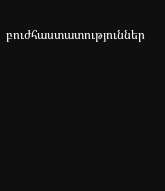բուժհաստատություններ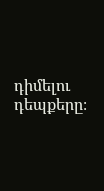դիմելու դեպքերը։